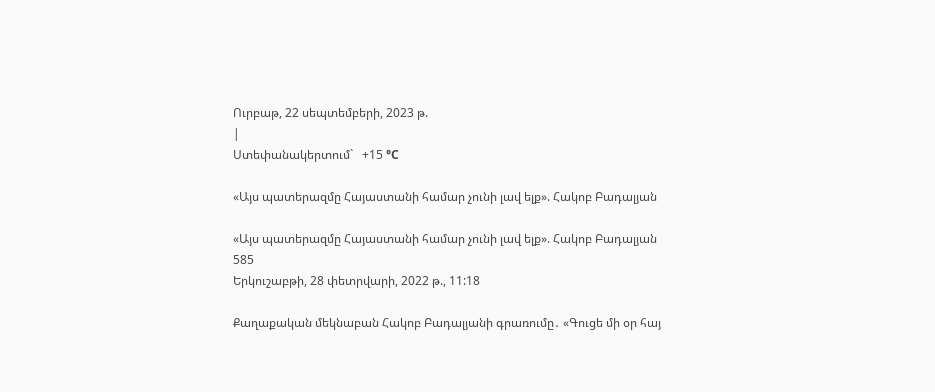Ուրբաթ, 22 սեպտեմբերի, 2023 թ.
|
Ստեփանակերտում`   +15 °C

«Այս պատերազմը Հայաստանի համար չունի լավ ելք». Հակոբ Բադալյան

«Այս պատերազմը Հայաստանի համար չունի լավ ելք». Հակոբ Բադալյան
585
Երկուշաբթի, 28 փետրվարի, 2022 թ., 11:18

Քաղաքական մեկնաբան Հակոբ Բադալյանի գրառումը․ «Գուցե մի օր հայ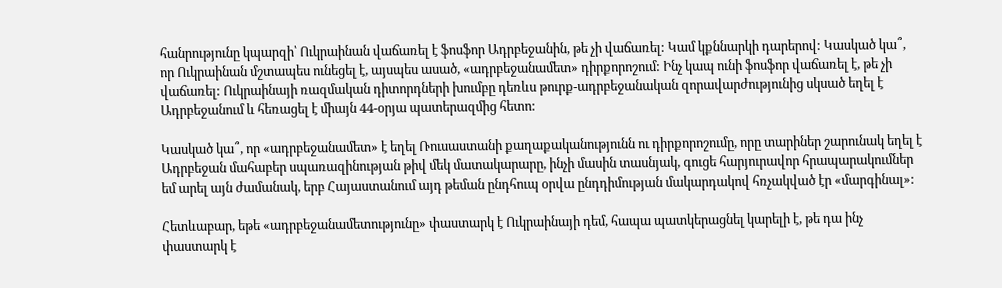հանրությունը կպարզի՝ Ուկրաինան վաճառել է ֆոսֆոր Ադրբեջանին, թե չի վաճառել: Կամ կքննարկի դարերով: Կասկած կա՞, որ Ուկրաինան մշտապես ունեցել է, այսպես ասած, «ադրբեջանամետ» դիրքորոշում: Ինչ կապ ունի ֆոսֆոր վաճառել է, թե չի վաճառել: Ուկրաինայի ռազմական դիտորդների խումբը դեռևս թուրք-ադրբեջանական զորավարժությունից սկսած եղել է Ադրբեջանում և հեռացել է միայն 44-օրյա պատերազմից հետո:

Կասկած կա՞, որ «ադրբեջանամետ» է եղել Ռուսաստանի քաղաքականությունն ու դիրքորոշումը, որը տարիներ շարունակ եղել է Ադրբեջան մահաբեր սպառազինության թիվ մեկ մատակարարը, ինչի մասին տասնյակ, գուցե հարյուրավոր հրապարակումներ եմ արել այն ժամանակ, երբ Հայաստանում այդ թեման ընդհուպ օրվա ընդդիմության մակարդակով հռչակված էր «մարգինալ»:

Հետևաբար, եթե «ադրբեջանամետությունը» փաստարկ է Ուկրաինայի դեմ, հապա պատկերացնել կարելի է, թե դա ինչ փաստարկ է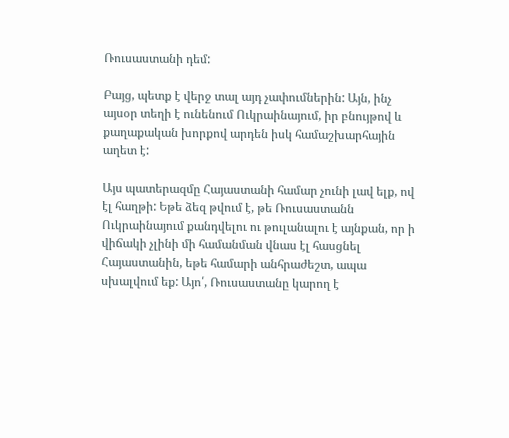Ռուսաստանի դեմ:

Բայց, պետք է վերջ տալ այդ չափումներին: Այն, ինչ այսօր տեղի է ունենում Ուկրաինայում, իր բնույթով և քաղաքական խորքով արդեն իսկ համաշխարհային աղետ է:

Այս պատերազմը Հայաստանի համար չունի լավ ելք, ով էլ հաղթի: Եթե ձեզ թվում է, թե Ռուսաստանն Ուկրաինայում քանդվելու ու թուլանալու է այնքան, որ ի վիճակի չլինի մի համանման վնաս էլ հասցնել Հայաստանին, եթե համարի անհրաժեշտ, ապա սխալվում եք: Այո՛, Ռուսաստանը կարող է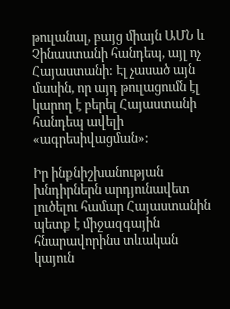թուլանալ, բայց միայն ԱՄՆ և Չինաստանի հանդեպ, այլ ոչ Հայաստանի: Էլ չասած այն մասին, որ այդ թուլացումն էլ կարող է բերել Հայաստանի հանդեպ ավելի «ագրեսիվացման»:

Իր ինքնիշխանության խնդիրներն արդյունավետ լուծելու համար Հայաստանին պետք է միջազգային հնարավորինս տևական կայուն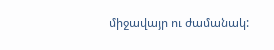միջավայր ու ժամանակ: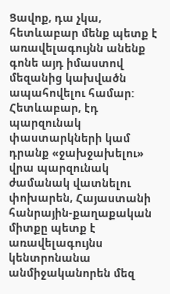Ցավոք, դա չկա, հետևաբար մենք պետք է առավելագույնն անենք գոնե այդ իմաստով մեզանից կախվածն ապահովելու համար: Հետևաբար, էդ պարզունակ փաստարկների կամ դրանք «ջախջախելու» վրա պարզունակ ժամանակ վատնելու փոխարեն, Հայաստանի հանրային-քաղաքական միտքը պետք է առավելագույնս կենտրոնանա անմիջականորեն մեզ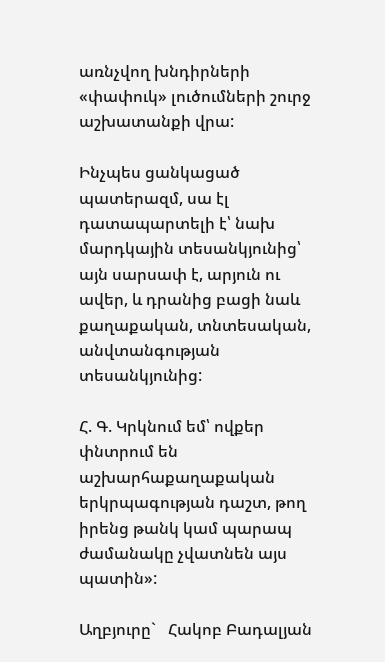առնչվող խնդիրների «փափուկ» լուծումների շուրջ աշխատանքի վրա:

Ինչպես ցանկացած պատերազմ, սա էլ դատապարտելի է՝ նախ մարդկային տեսանկյունից՝ այն սարսափ է, արյուն ու ավեր, և դրանից բացի նաև քաղաքական, տնտեսական, անվտանգության տեսանկյունից:

Հ. Գ. Կրկնում եմ՝ ովքեր փնտրում են աշխարհաքաղաքական երկրպագության դաշտ, թող իրենց թանկ կամ պարապ ժամանակը չվատնեն այս պատին»:

Աղբյուրը`   Հակոբ Բադալյան